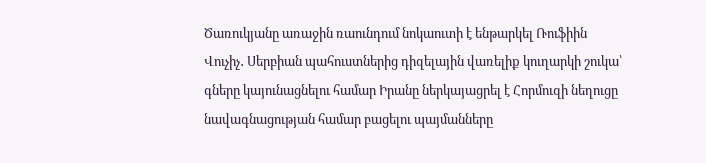Ծառուկյանը առաջին ռաունդում նոկաուտի է ենթարկել Ռուֆիին Վուչիչ․ Սերբիան պահուստներից դիզելային վառելիք կուղարկի շուկա՝ գները կայունացնելու համար Իրանը ներկայացրել է Հորմուզի նեղուցը նավագնացության համար բացելու պայմանները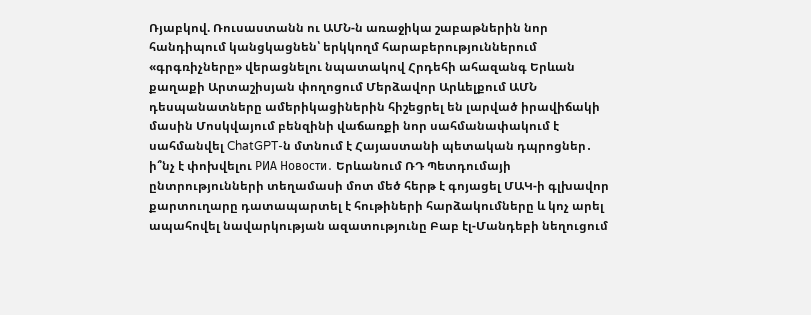Ռյաբկով. Ռուսաստանն ու ԱՄՆ-ն առաջիկա շաբաթներին նոր հանդիպում կանցկացնեն՝ երկկողմ հարաբերություններում «գրգռիչները» վերացնելու նպատակով Հրդեհի ահազանգ Երևան քաղաքի Արտաշիսյան փողոցում Մերձավոր Արևելքում ԱՄՆ դեսպանատները ամերիկացիներին հիշեցրել են լարված իրավիճակի մասին Մոսկվայում բենզինի վաճառքի նոր սահմանափակում է սահմանվել ChatGPT-ն մտնում է Հայաստանի պետական դպրոցներ․ ի՞նչ է փոխվելու РИА Новости․ Երևանում ՌԴ Պետդումայի ընտրությունների տեղամասի մոտ մեծ հերթ է գոյացել ՄԱԿ-ի գլխավոր քարտուղարը դատապարտել է հութիների հարձակումները և կոչ արել ապահովել նավարկության ազատությունը Բաբ էլ-Մանդեբի նեղուցում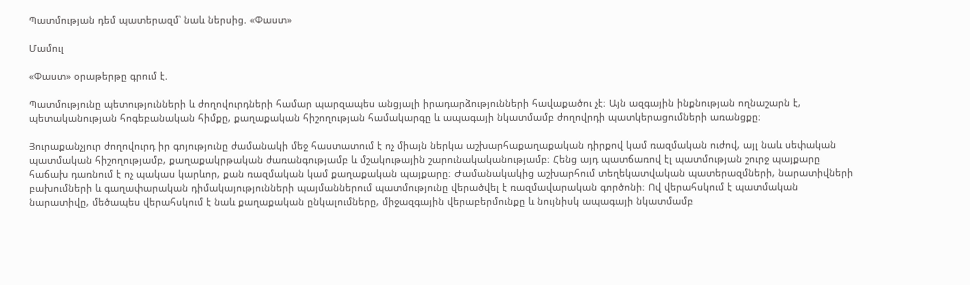Պատմության դեմ պատերազմ՝ նաև ներսից. «Փաստ»

Մամուլ

«Փաստ» օրաթերթը գրում է.

Պատմությունը պետությունների և ժողովուրդների համար պարզապես անցյալի իրադարձությունների հավաքածու չէ։ Այն ազգային ինքնության ողնաշարն է, պետականության հոգեբանական հիմքը, քաղաքական հիշողության համակարգը և ապագայի նկատմամբ ժողովրդի պատկերացումների առանցքը։

Յուրաքանչյուր ժողովուրդ իր գոյությունը ժամանակի մեջ հաստատում է ոչ միայն ներկա աշխարհաքաղաքական դիրքով կամ ռազմական ուժով, այլ նաև սեփական պատմական հիշողությամբ, քաղաքակրթական ժառանգությամբ և մշակութային շարունակականությամբ։ Հենց այդ պատճառով էլ պատմության շուրջ պայքարը հաճախ դառնում է ոչ պակաս կարևոր, քան ռազմական կամ քաղաքական պայքարը։ Ժամանակակից աշխարհում տեղեկատվական պատերազմների, նարատիվների բախումների և գաղափարական դիմակայությունների պայմաններում պատմությունը վերածվել է ռազմավարական գործոնի։ Ով վերահսկում է պատմական նարատիվը, մեծապես վերահսկում է նաև քաղաքական ընկալումները, միջազգային վերաբերմունքը և նույնիսկ ապագայի նկատմամբ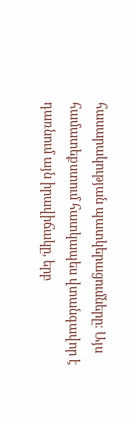հասարակության պատկերացումները։ Այս համատեքստում հատկապես վտանգավոր է դառնում այն իրավիճակը, երբ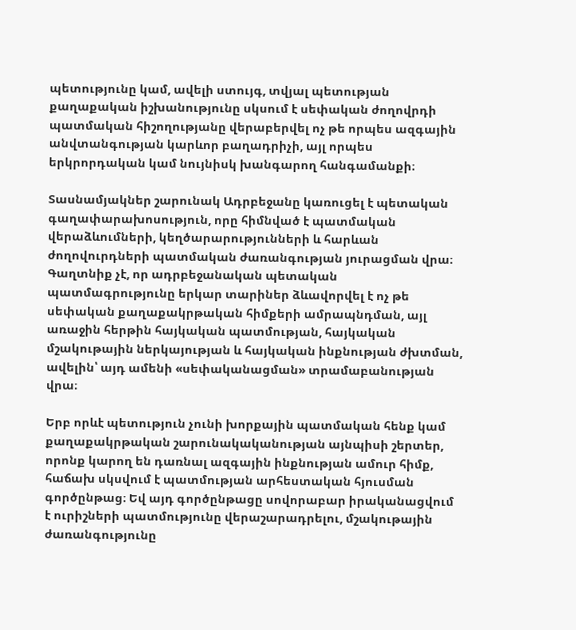պետությունը կամ, ավելի ստույգ, տվյալ պետության քաղաքական իշխանությունը սկսում է սեփական ժողովրդի պատմական հիշողությանը վերաբերվել ոչ թե որպես ազգային անվտանգության կարևոր բաղադրիչի, այլ որպես երկրորդական կամ նույնիսկ խանգարող հանգամանքի։

Տասնամյակներ շարունակ Ադրբեջանը կառուցել է պետական գաղափարախոսություն, որը հիմնված է պատմական վերաձևումների, կեղծարարությունների և հարևան ժողովուրդների պատմական ժառանգության յուրացման վրա։ Գաղտնիք չէ, որ ադրբեջանական պետական պատմագրությունը երկար տարիներ ձևավորվել է ոչ թե սեփական քաղաքակրթական հիմքերի ամրապնդման, այլ առաջին հերթին հայկական պատմության, հայկական մշակութային ներկայության և հայկական ինքնության ժխտման, ավելին՝ այդ ամենի «սեփականացման» տրամաբանության վրա։

Երբ որևէ պետություն չունի խորքային պատմական հենք կամ քաղաքակրթական շարունակականության այնպիսի շերտեր, որոնք կարող են դառնալ ազգային ինքնության ամուր հիմք, հաճախ սկսվում է պատմության արհեստական հյուսման գործընթաց։ Եվ այդ գործընթացը սովորաբար իրականացվում է ուրիշների պատմությունը վերաշարադրելու, մշակութային ժառանգությունը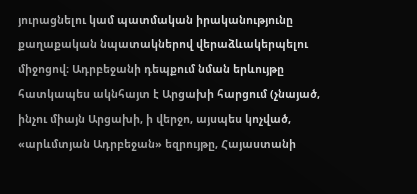յուրացնելու կամ պատմական իրականությունը քաղաքական նպատակներով վերաձևակերպելու միջոցով։ Ադրբեջանի դեպքում նման երևույթը հատկապես ակնհայտ է Արցախի հարցում (չնայած, ինչու միայն Արցախի, ի վերջո, այսպես կոչված, «արևմտյան Ադրբեջան» եզրույթը, Հայաստանի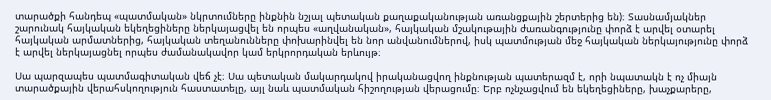տարածքի հանդեպ «պատմական» նկրտումները ինքնին նշյալ պետական քաղաքականության առանցքային շերտերից են)։ Տասնամյակներ շարունակ հայկական եկեղեցիները ներկայացվել են որպես «աղվանական», հայկական մշակութային ժառանգությունը փորձ է արվել օտարել հայկական արմատներից, հայկական տեղանունները փոխարինվել են նոր անվանումներով, իսկ պատմության մեջ հայկական ներկայությունը փորձ է արվել ներկայացնել որպես ժամանակավոր կամ երկրորդական երևույթ։

Սա պարզապես պատմագիտական վեճ չէ։ Սա պետական մակարդակով իրականացվող ինքնության պատերազմ է, որի նպատակն է ոչ միայն տարածքային վերահսկողություն հաստատելը, այլ նաև պատմական հիշողության վերացումը։ Երբ ոչնչացվում են եկեղեցիները, խաչքարերը,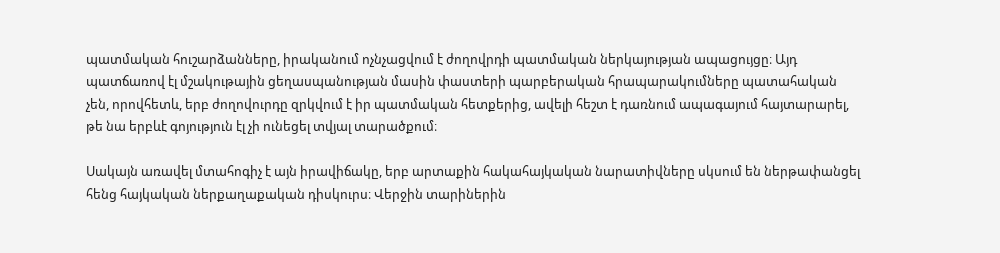պատմական հուշարձանները, իրականում ոչնչացվում է ժողովրդի պատմական ներկայության ապացույցը։ Այդ պատճառով էլ մշակութային ցեղասպանության մասին փաստերի պարբերական հրապարակումները պատահական չեն, որովհետև, երբ ժողովուրդը զրկվում է իր պատմական հետքերից, ավելի հեշտ է դառնում ապագայում հայտարարել, թե նա երբևէ գոյություն էլ չի ունեցել տվյալ տարածքում։

Սակայն առավել մտահոգիչ է այն իրավիճակը, երբ արտաքին հակահայկական նարատիվները սկսում են ներթափանցել հենց հայկական ներքաղաքական դիսկուրս։ Վերջին տարիներին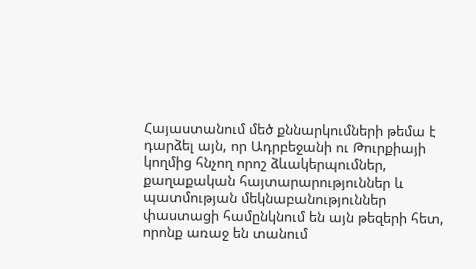Հայաստանում մեծ քննարկումների թեմա է դարձել այն, որ Ադրբեջանի ու Թուրքիայի կողմից հնչող որոշ ձևակերպումներ, քաղաքական հայտարարություններ և պատմության մեկնաբանություններ փաստացի համընկնում են այն թեզերի հետ, որոնք առաջ են տանում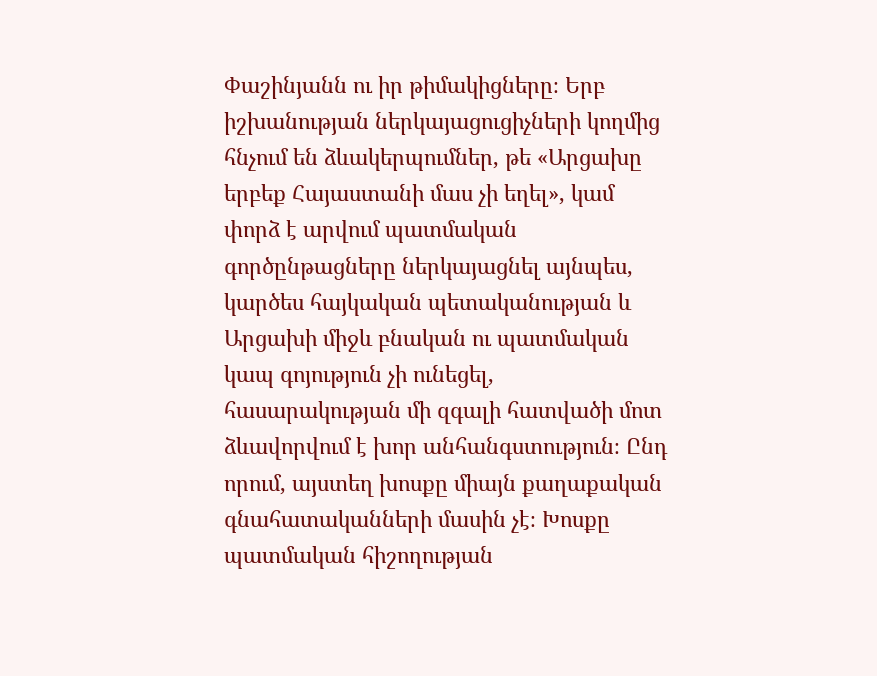Փաշինյանն ու իր թիմակիցները։ Երբ իշխանության ներկայացուցիչների կողմից հնչում են ձևակերպումներ, թե «Արցախը երբեք Հայաստանի մաս չի եղել», կամ փորձ է արվում պատմական գործընթացները ներկայացնել այնպես, կարծես հայկական պետականության և Արցախի միջև բնական ու պատմական կապ գոյություն չի ունեցել, հասարակության մի զգալի հատվածի մոտ ձևավորվում է խոր անհանգստություն։ Ընդ որում, այստեղ խոսքը միայն քաղաքական գնահատականների մասին չէ։ Խոսքը պատմական հիշողության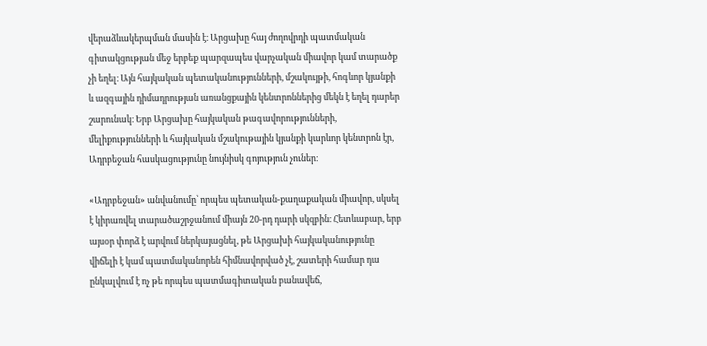վերաձևակերպման մասին է։ Արցախը հայ ժողովրդի պատմական գիտակցության մեջ երբեք պարզապես վարչական միավոր կամ տարածք չի եղել։ Այն հայկական պետականությունների, մշակույթի, հոգևոր կյանքի և ազգային դիմադրության առանցքային կենտրոններից մեկն է եղել դարեր շարունակ։ Երբ Արցախը հայկական թագավորությունների, մելիքությունների և հայկական մշակութային կյանքի կարևոր կենտրոն էր, Ադրբեջան հասկացությունը նույնիսկ գոյություն չուներ։

«Ադրբեջան» անվանումը՝ որպես պետական-քաղաքական միավոր, սկսել է կիրառվել տարածաշրջանում միայն 20-րդ դարի սկզբին։ Հետևաբար, երբ այսօր փորձ է արվում ներկայացնել, թե Արցախի հայկականությունը վիճելի է կամ պատմականորեն հիմնավորված չէ, շատերի համար դա ընկալվում է ոչ թե որպես պատմագիտական բանավեճ,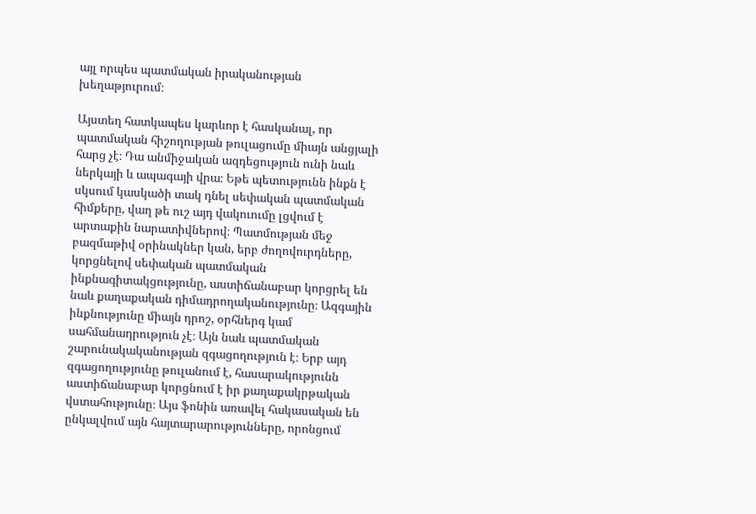այլ որպես պատմական իրականության խեղաթյուրում։

Այստեղ հատկապես կարևոր է հասկանալ, որ պատմական հիշողության թուլացումը միայն անցյալի հարց չէ։ Դա անմիջական ազդեցություն ունի նաև ներկայի և ապագայի վրա։ Եթե պետությունն ինքն է սկսում կասկածի տակ դնել սեփական պատմական հիմքերը, վաղ թե ուշ այդ վակուումը լցվում է արտաքին նարատիվներով։ Պատմության մեջ բազմաթիվ օրինակներ կան, երբ ժողովուրդները, կորցնելով սեփական պատմական ինքնագիտակցությունը, աստիճանաբար կորցրել են նաև քաղաքական դիմադրողականությունը։ Ազգային ինքնությունը միայն դրոշ, օրհներգ կամ սահմանադրություն չէ։ Այն նաև պատմական շարունակականության զգացողություն է։ Երբ այդ զգացողությունը թուլանում է, հասարակությունն աստիճանաբար կորցնում է իր քաղաքակրթական վստահությունը։ Այս ֆոնին առավել հակասական են ընկալվում այն հայտարարությունները, որոնցում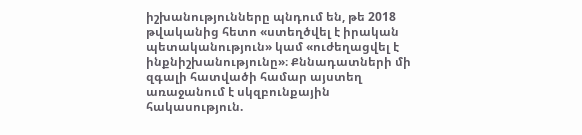իշխանությունները պնդում են, թե 2018 թվականից հետո «ստեղծվել է իրական պետականություն» կամ «ուժեղացվել է ինքնիշխանությունը»։ Քննադատների մի զգալի հատվածի համար այստեղ առաջանում է սկզբունքային հակասություն.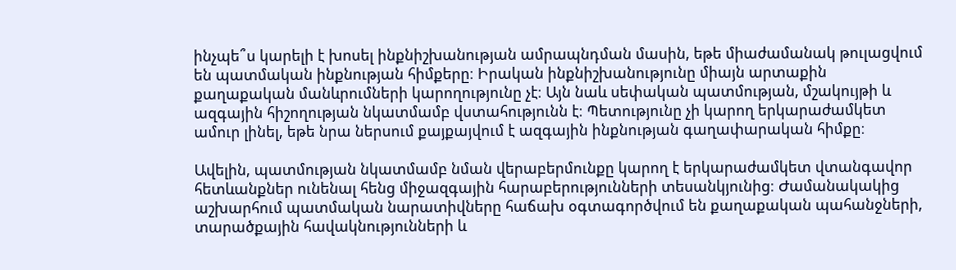ինչպե՞ս կարելի է խոսել ինքնիշխանության ամրապնդման մասին, եթե միաժամանակ թուլացվում են պատմական ինքնության հիմքերը։ Իրական ինքնիշխանությունը միայն արտաքին քաղաքական մանևրումների կարողությունը չէ։ Այն նաև սեփական պատմության, մշակույթի և ազգային հիշողության նկատմամբ վստահությունն է։ Պետությունը չի կարող երկարաժամկետ ամուր լինել, եթե նրա ներսում քայքայվում է ազգային ինքնության գաղափարական հիմքը։

Ավելին, պատմության նկատմամբ նման վերաբերմունքը կարող է երկարաժամկետ վտանգավոր հետևանքներ ունենալ հենց միջազգային հարաբերությունների տեսանկյունից։ Ժամանակակից աշխարհում պատմական նարատիվները հաճախ օգտագործվում են քաղաքական պահանջների, տարածքային հավակնությունների և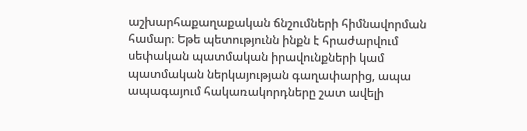աշխարհաքաղաքական ճնշումների հիմնավորման համար։ Եթե պետությունն ինքն է հրաժարվում սեփական պատմական իրավունքների կամ պատմական ներկայության գաղափարից, ապա ապագայում հակառակորդները շատ ավելի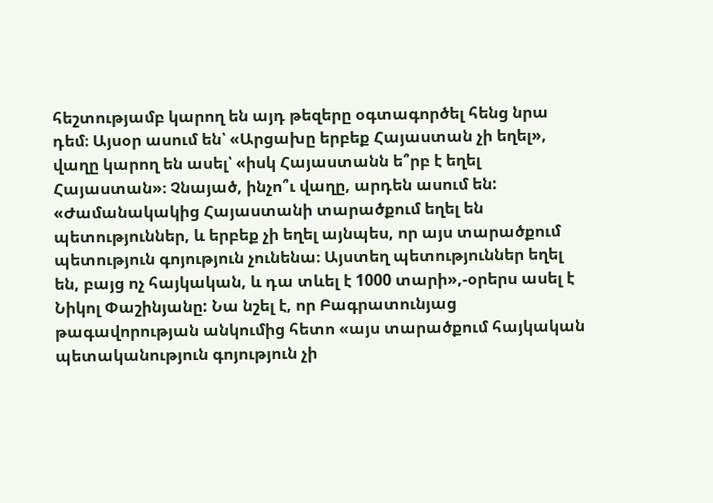հեշտությամբ կարող են այդ թեզերը օգտագործել հենց նրա դեմ։ Այսօր ասում են՝ «Արցախը երբեք Հայաստան չի եղել», վաղը կարող են ասել՝ «իսկ Հայաստանն ե՞րբ է եղել Հայաստան»։ Չնայած, ինչո՞ւ վաղը, արդեն ասում են: «Ժամանակակից Հայաստանի տարածքում եղել են պետություններ, և երբեք չի եղել այնպես, որ այս տարածքում պետություն գոյություն չունենա։ Այստեղ պետություններ եղել են, բայց ոչ հայկական, և դա տևել է 1000 տարի»,-օրերս ասել է Նիկոլ Փաշինյանը: Նա նշել է, որ Բագրատունյաց թագավորության անկումից հետո «այս տարածքում հայկական պետականություն գոյություն չի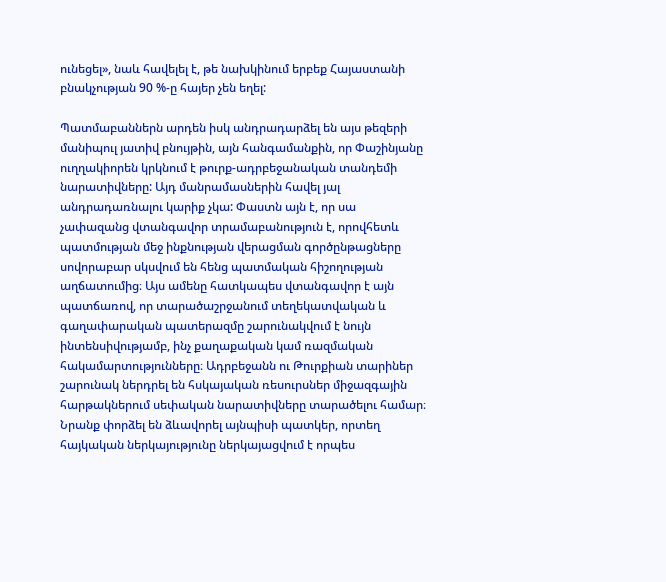ունեցել», նաև հավելել է, թե նախկինում երբեք Հայաստանի բնակչության 90 %-ը հայեր չեն եղել:

Պատմաբաններն արդեն իսկ անդրադարձել են այս թեզերի մանիպուլ յատիվ բնույթին, այն հանգամանքին, որ Փաշինյանը ուղղակիորեն կրկնում է թուրք-ադրբեջանական տանդեմի նարատիվները: Այդ մանրամասներին հավել յալ անդրադառնալու կարիք չկա: Փաստն այն է, որ սա չափազանց վտանգավոր տրամաբանություն է, որովհետև պատմության մեջ ինքնության վերացման գործընթացները սովորաբար սկսվում են հենց պատմական հիշողության աղճատումից։ Այս ամենը հատկապես վտանգավոր է այն պատճառով, որ տարածաշրջանում տեղեկատվական և գաղափարական պատերազմը շարունակվում է նույն ինտենսիվությամբ, ինչ քաղաքական կամ ռազմական հակամարտությունները։ Ադրբեջանն ու Թուրքիան տարիներ շարունակ ներդրել են հսկայական ռեսուրսներ միջազգային հարթակներում սեփական նարատիվները տարածելու համար։ Նրանք փորձել են ձևավորել այնպիսի պատկեր, որտեղ հայկական ներկայությունը ներկայացվում է որպես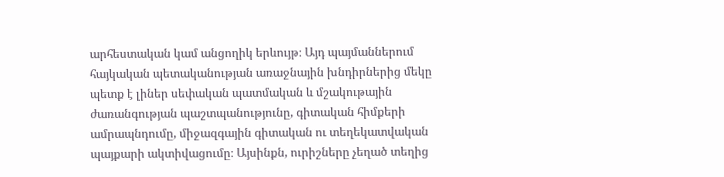արհեստական կամ անցողիկ երևույթ։ Այդ պայմաններում հայկական պետականության առաջնային խնդիրներից մեկը պետք է լիներ սեփական պատմական և մշակութային ժառանգության պաշտպանությունը, գիտական հիմքերի ամրապնդումը, միջազգային գիտական ու տեղեկատվական պայքարի ակտիվացումը։ Այսինքն, ուրիշները չեղած տեղից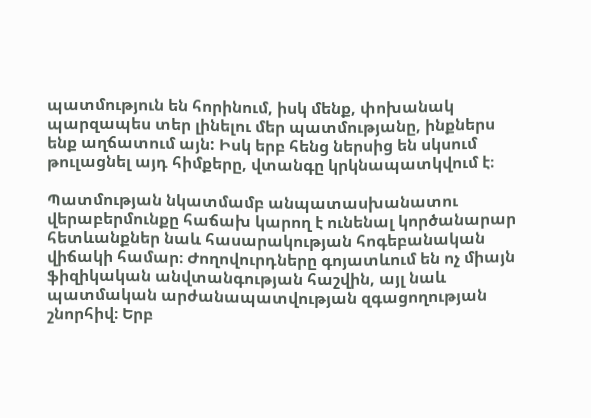պատմություն են հորինում, իսկ մենք, փոխանակ պարզապես տեր լինելու մեր պատմությանը, ինքներս ենք աղճատում այն: Իսկ երբ հենց ներսից են սկսում թուլացնել այդ հիմքերը, վտանգը կրկնապատկվում է։

Պատմության նկատմամբ անպատասխանատու վերաբերմունքը հաճախ կարող է ունենալ կործանարար հետևանքներ նաև հասարակության հոգեբանական վիճակի համար։ Ժողովուրդները գոյատևում են ոչ միայն ֆիզիկական անվտանգության հաշվին, այլ նաև պատմական արժանապատվության զգացողության շնորհիվ։ Երբ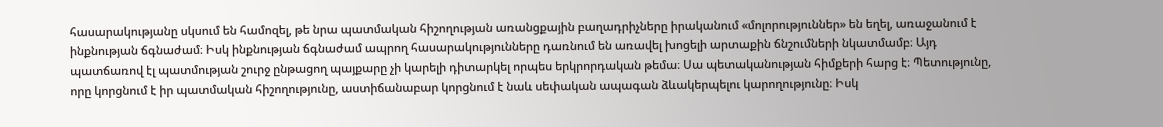հասարակությանը սկսում են համոզել, թե նրա պատմական հիշողության առանցքային բաղադրիչները իրականում «մոլորություններ» են եղել, առաջանում է ինքնության ճգնաժամ։ Իսկ ինքնության ճգնաժամ ապրող հասարակությունները դառնում են առավել խոցելի արտաքին ճնշումների նկատմամբ։ Այդ պատճառով էլ պատմության շուրջ ընթացող պայքարը չի կարելի դիտարկել որպես երկրորդական թեմա։ Սա պետականության հիմքերի հարց է։ Պետությունը, որը կորցնում է իր պատմական հիշողությունը, աստիճանաբար կորցնում է նաև սեփական ապագան ձևակերպելու կարողությունը։ Իսկ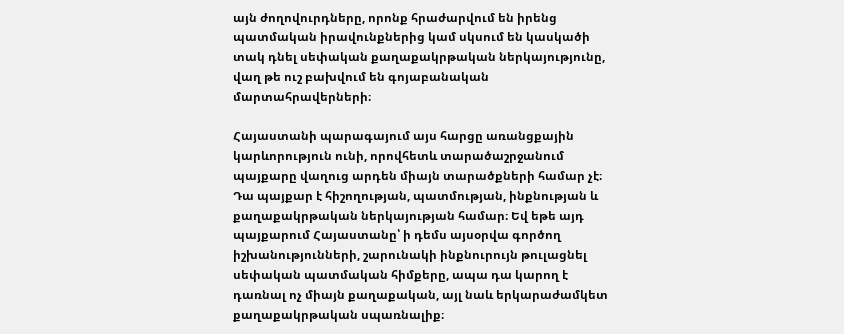այն ժողովուրդները, որոնք հրաժարվում են իրենց պատմական իրավունքներից կամ սկսում են կասկածի տակ դնել սեփական քաղաքակրթական ներկայությունը, վաղ թե ուշ բախվում են գոյաբանական մարտահրավերների։

Հայաստանի պարագայում այս հարցը առանցքային կարևորություն ունի, որովհետև տարածաշրջանում պայքարը վաղուց արդեն միայն տարածքների համար չէ։ Դա պայքար է հիշողության, պատմության, ինքնության և քաղաքակրթական ներկայության համար։ Եվ եթե այդ պայքարում Հայաստանը՝ ի դեմս այսօրվա գործող իշխանությունների, շարունակի ինքնուրույն թուլացնել սեփական պատմական հիմքերը, ապա դա կարող է դառնալ ոչ միայն քաղաքական, այլ նաև երկարաժամկետ քաղաքակրթական սպառնալիք։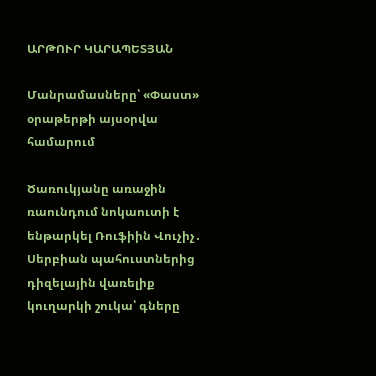ԱՐԹՈՒՐ ԿԱՐԱՊԵՏՅԱՆ

Մանրամասները՝ «Փաստ» օրաթերթի այսօրվա համարում

Ծառուկյանը առաջին ռաունդում նոկաուտի է ենթարկել Ռուֆիին Վուչիչ․ Սերբիան պահուստներից դիզելային վառելիք կուղարկի շուկա՝ գները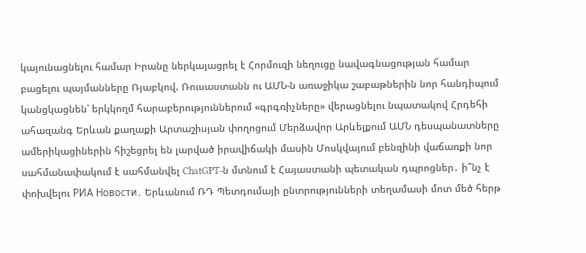կայունացնելու համար Իրանը ներկայացրել է Հորմուզի նեղուցը նավագնացության համար բացելու պայմանները Ռյաբկով. Ռուսաստանն ու ԱՄՆ-ն առաջիկա շաբաթներին նոր հանդիպում կանցկացնեն՝ երկկողմ հարաբերություններում «գրգռիչները» վերացնելու նպատակով Հրդեհի ահազանգ Երևան քաղաքի Արտաշիսյան փողոցում Մերձավոր Արևելքում ԱՄՆ դեսպանատները ամերիկացիներին հիշեցրել են լարված իրավիճակի մասին Մոսկվայում բենզինի վաճառքի նոր սահմանափակում է սահմանվել ChatGPT-ն մտնում է Հայաստանի պետական դպրոցներ․ ի՞նչ է փոխվելու РИА Новости․ Երևանում ՌԴ Պետդումայի ընտրությունների տեղամասի մոտ մեծ հերթ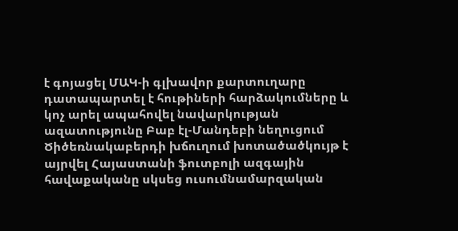է գոյացել ՄԱԿ-ի գլխավոր քարտուղարը դատապարտել է հութիների հարձակումները և կոչ արել ապահովել նավարկության ազատությունը Բաբ էլ-Մանդեբի նեղուցում Ծիծեռնակաբերդի խճուղում խոտածածկույթ է այրվել Հայաստանի ֆուտբոլի ազգային հավաքականը սկսեց ուսումնամարզական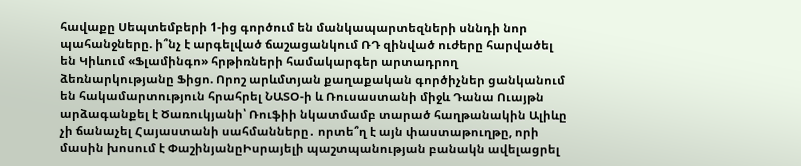հավաքը Սեպտեմբերի 1-ից գործում են մանկապարտեզների սննդի նոր պահանջները. ի՞նչ է արգելված ճաշացանկում ՌԴ զինված ուժերը հարվածել են Կիևում «Ֆլամինգո» հրթիռների համակարգեր արտադրող ձեռնարկությանը Ֆիցո. Որոշ արևմտյան քաղաքական գործիչներ ցանկանում են հակամարտություն հրահրել ՆԱՏՕ-ի և Ռուսաստանի միջև Դանա Ուայթն արձագանքել է Ծառուկյանի՝ Ռուֆիի նկատմամբ տարած հաղթանակին Ալիևը չի ճանաչել Հայաստանի սահմանները․ որտե՞ղ է այն փաստաթուղթը, որի մասին խոսում է ՓաշինյանըԻսրայելի պաշտպանության բանակն ավելացրել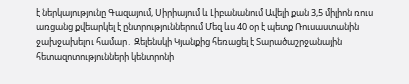է ներկայությունը Գազայում, Սիրիայում և Լիբանանում Ավելի քան 3,5 միլիոն ռուս առցանց քվեարկել է ընտրություններում Մեզ ևս 40 օր է պետք Ռուսաստանին ջախջախելnւ համար․ Զելենսկի Կյանքից հեռացել է Տարածաշրջանային հետազոտությունների կենտրոնի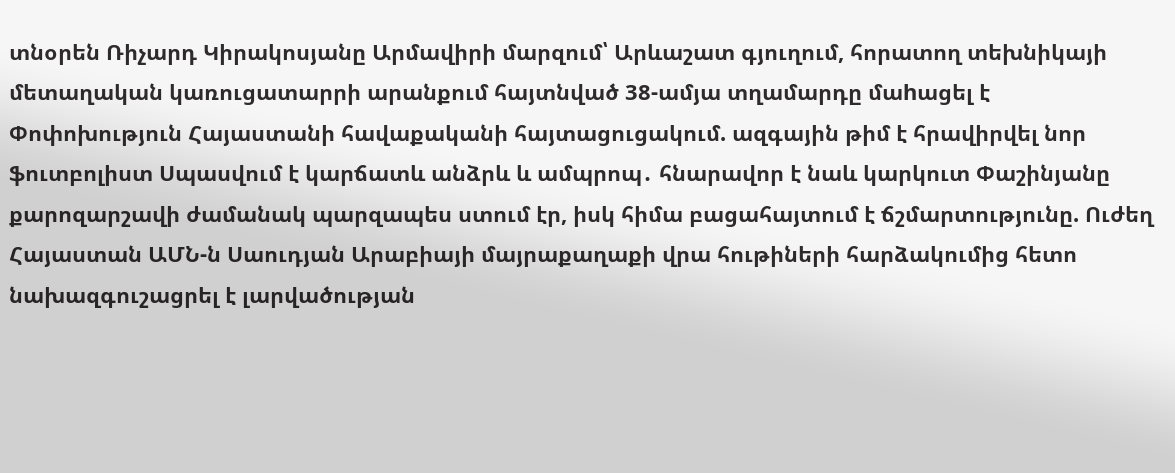տնօրեն Ռիչարդ Կիրակոսյանը Արմավիրի մարզում՝ Արևաշատ գյուղում, հորատող տեխնիկայի մետաղական կառուցատարրի արանքում հայտնված 38-ամյա տղամարդը մաhացել է Փոփոխություն Հայաստանի հավաքականի հայտացուցակում. ազգային թիմ է հրավիրվել նոր ֆուտբոլիստ Սպասվում է կարճատև անձրև և ամպրոպ․ հնարավոր է նաև կարկուտ Փաշինյանը քարոզարշավի ժամանակ պարզապես ստում էր, իսկ հիմա բացահայտում է ճշմարտությունը. Ուժեղ Հայաստան ԱՄՆ-ն Սաուդյան Արաբիայի մայրաքաղաքի վրա հութիների հարձակումից հետո նախազգուշացրել է լարվածության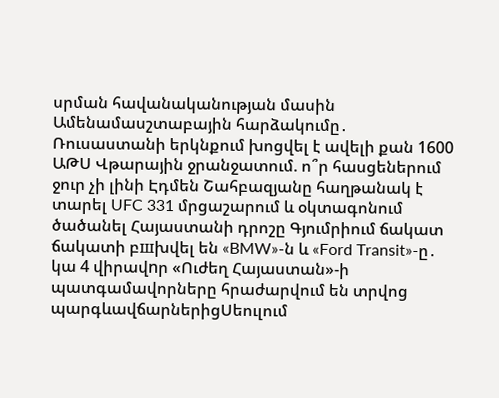սրման հավանականության մասին Ամենամասշտաբային հարձակումը․ Ռուսաստանի երկնքում խոցվել է ավելի քան 1600 ԱԹՍ Վթարային ջրանջատում. ո՞ր հասցեներում ջուր չի լինի Էդմեն Շահբազյանը հաղթանակ է տարել UFC 331 մրցաշարում և օկտագոնում ծածանել Հայաստանի դրոշը Գյումրիում ճակատ ճակատի բшխվել են «BMW»-ն և «Ford Transit»-ը․ կա 4 վիրավnր «Ուժեղ Հայաստան»-ի պատգամավորները հրաժարվում են տրվոց պարգևավճարներիցՍեուլում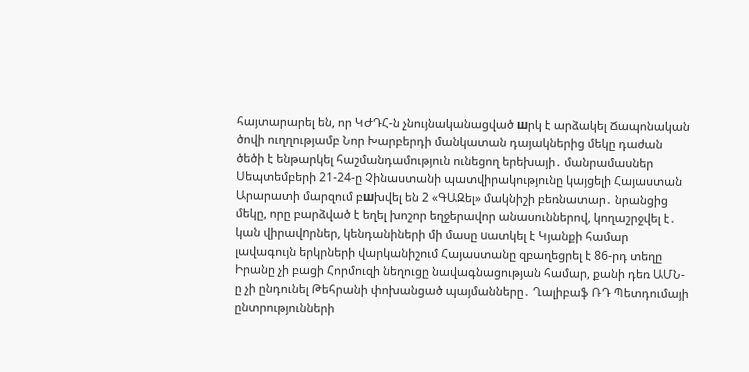հայտարարել են, որ ԿԺԴՀ-ն չնույնականացված шրկ է արձակել Ճապոնական ծովի ուղղությամբ Նոր Խարբերդի մանկատան դայակներից մեկը դաժան ծեծի է ենթարկել հաշմանդամություն ունեցող երեխայի․ մանրամասներ Սեպտեմբերի 21-24-ը Չինաստանի պատվիրակությունը կայցելի Հայաստան Արարատի մարզում բшխվել են 2 «ԳԱԶել» մակնիշի բեռնատար․ նրանցից մեկը, որը բարձված է եղել խոշոր եղջերավոր անասուններով, կողաշրջվել է․ կան վիրավnրներ, կենդանիների մի մասը uատկել է Կյանքի համար լավագույն երկրների վարկանիշում Հայաստանը զբաղեցրել է 86-րդ տեղը Իրանը չի բացի Հորմուզի նեղուցը նավագնացության համար, քանի դեռ ԱՄՆ-ը չի ընդունել Թեհրանի փոխանցած պայմանները․ Ղալիբաֆ ՌԴ Պետդումայի ընտրությունների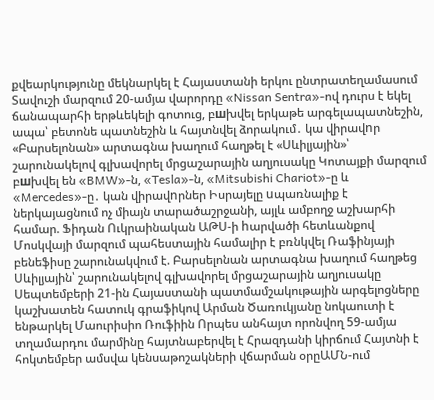քվեարկությունը մեկնարկել է Հայաստանի երկու ընտրատեղամասում Տավուշի մարզում 20-ամյա վարորդը «Nissan Sentra»-ով դուրս է եկել ճանապարհի երթևեկելի գոտուց, բшխվել երկաթե արգելապատնեշին, ապա՝ բետոնե պատնեշին և հայտնվել ձորակում․ կա վիրավnր «Բարսելոնան» արտագնա խաղում հաղթել է «Սևիլյային»՝ շարունակելով գլխավորել մրցաշարային աղյուսակը Կոտայքի մարզում բшխվել են «BMW»-ն, «Tesla»-ն, «Mitsubishi Chariot»-ը և «Mercedes»-ը․ կան վիրավnրներ Իսրայելը uպառնալիք է ներկայացնում ոչ միայն տարածաշրջանի, այլև ամբողջ աշխարհի համար. Ֆիդան Ուկրաինական ԱԹՍ-ի hարվածի հետևանքով Մոսկվայի մարզում պահեստային համալիր է բռնկվել Ռաֆինյայի բենեֆիսը շարունակվում է. Բարսելոնան արտագնա խաղում հաղթեց Սևիլյային՝ շարունակելով գլխավորել մրցաշարային աղյուսակը Սեպտեմբերի 21-ին Հայաստանի պատմամշակութային արգելոցները կաշխատեն հատուկ գրաֆիկով Արման Ծառուկյանը նոկաուտի է ենթարկել Մաուրիսիո Ռուֆիին Որպես անհայտ որոնվող 59-ամյա տղամարդու մարմինը հայտնաբերվել է Հրազդանի կիրճում Հայտնի է հոկտեմբեր ամսվա կենսաթոշակների վճարման օրըԱՄՆ-ում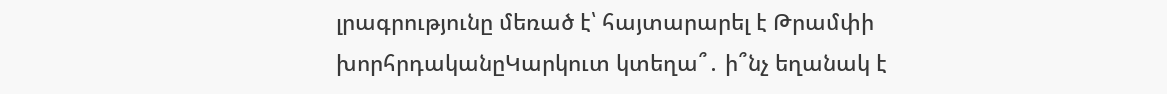լրագրությունը մեռած է՝ հայտարարել է Թրամփի խորհրդականըԿարկուտ կտեղա՞․ ի՞նչ եղանակ է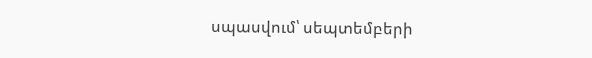սպասվում՝ սեպտեմբերի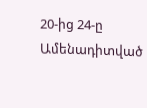20-ից 24-ը
Ամենադիտված